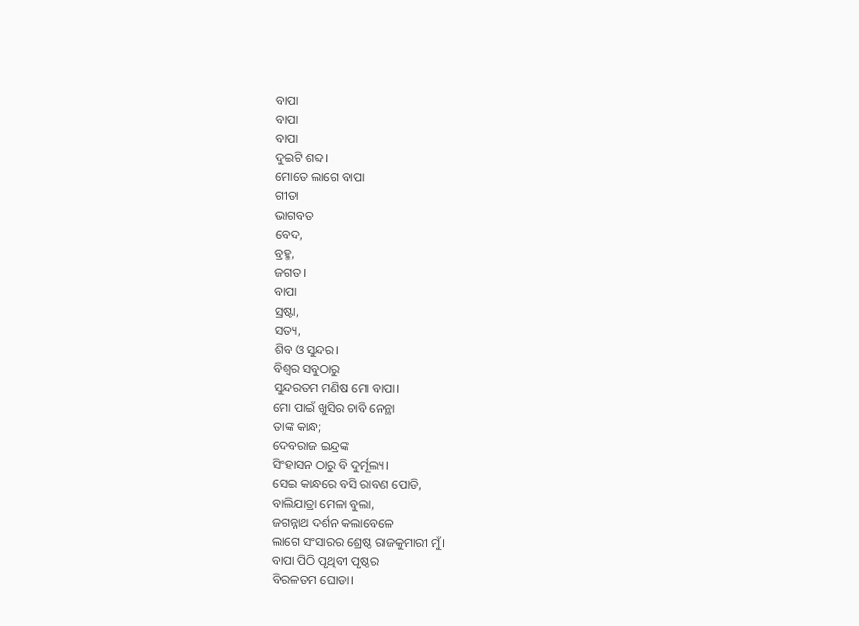ବାପା
ବାପା
ବାପା
ଦୁଇଟି ଶବ୍ଦ।
ମୋତେ ଲାଗେ ବାପା
ଗୀତା
ଭାଗବତ
ବେଦ,
ବ୍ରହ୍ମ,
ଜଗତ।
ବାପା
ସ୍ରଷ୍ଟା,
ସତ୍ୟ,
ଶିବ ଓ ସୁନ୍ଦର।
ବିଶ୍ୱର ସବୁଠାରୁ
ସୁନ୍ଦରତମ ମଣିଷ ମୋ ବାପା।
ମୋ ପାଇଁ ଖୁସିର ଚାବି ନେନ୍ଥା
ତାଙ୍କ କାନ୍ଧ;
ଦେବରାଜ ଇନ୍ଦ୍ରଙ୍କ
ସିଂହାସନ ଠାରୁ ବି ଦୁର୍ମୂଲ୍ୟ।
ସେଇ କାନ୍ଧରେ ବସି ରାବଣ ପୋଡି,
ବାଲିଯାତ୍ରା ମେଳା ବୁଲା,
ଜଗନ୍ନାଥ ଦର୍ଶନ କଲାବେଳେ
ଲାଗେ ସଂସାରର ଶ୍ରେଷ୍ଠ ରାଜକୁମାରୀ ମୁଁ।
ବାପା ପିଠି ପୃଥିବୀ ପୃଷ୍ଠର
ବିରଳତମ ଘୋଡା।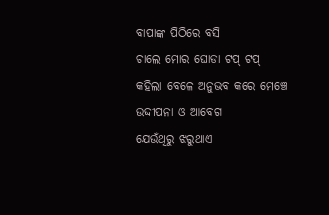ବାପାଙ୍କ ପିଠିରେ ବସି
ଚାଲେ ମୋର ଘୋଡା ଟପ୍ ଟପ୍
କହିଲା ବେଳେ ଅନୁଭବ କରେ ମେଞ୍ଚେ
ଉଦ୍ଦୀପନା ଓ ଆବେଗ
ଯେଉଁଥିରୁ ଝରୁଥାଏ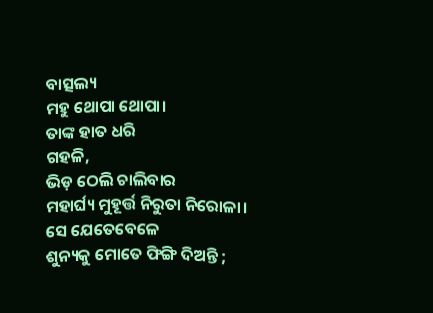ବାତ୍ସଲ୍ୟ
ମହୁ ଥୋପା ଥୋପା।
ତାଙ୍କ ହାତ ଧରି
ଗହଳି,
ଭିଡ଼ ଠେଲି ଚାଲିବାର
ମହାର୍ଘ୍ୟ ମୁହୂର୍ତ୍ତ ନିରୁତା ନିରୋଳା।
ସେ ଯେତେବେଳେ
ଶୁନ୍ୟକୁ ମୋତେ ଫିଙ୍ଗି ଦିଅନ୍ତି ;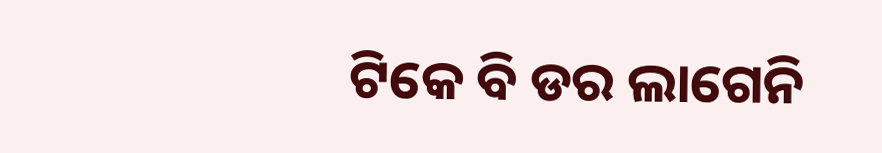ଟିକେ ବି ଡର ଲାଗେନି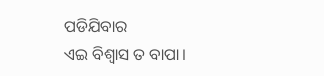ପଡିଯିବାର
ଏଇ ବିଶ୍ୱାସ ତ ବାପା।